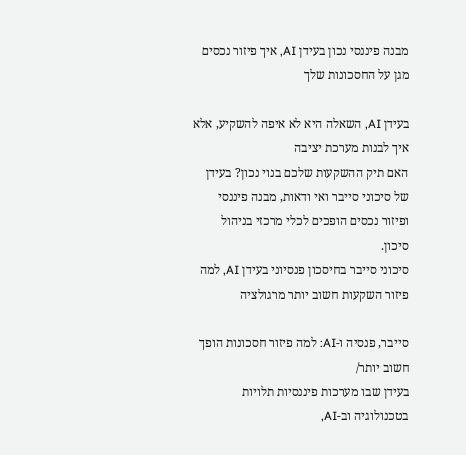מבנה פיננסי נכון בעידן AI, איך פיזור נכסים מגן על החסכונות שלך

בעידן AI, השאלה היא לא איפה להשקיע, אלא איך לבנות מערכת יציבה
האם תיק ההשקעות שלכם בנוי נכון? בעידן של סיכוני סייבר ואי ודאות, מבנה פיננסי ופיזור נכסים הופכים לכלי מרכזי בניהול סיכון.
סיכוני סייבר בחיסכון פנסיוני בעידן AI, למה פיזור השקעות חשוב יותר מרגולציה

סייבר, פנסיה ו-AI: למה פיזור חסכונות הופך חשוב יותר/
בעידן שבו מערכות פיננסיות תלויות בטכנולוגיה וב-AI,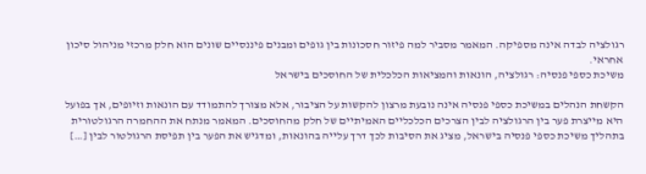רגולציה לבדה אינה מספיקה. המאמר מסביר למה פיזור חסכונות בין גופים ומבנים פיננסיים שונים הוא חלק מרכזי מניהול סיכון אחראי.
משיכת כספי פנסיה: רגולציה, הונאות והמציאות הכלכלית של החוסכים בישראל

הקשחת הנהלים במשיכת כספי פנסיה אינה נובעת מרצון להקשות על הציבור, אלא מצורך להתמודד עם הונאות וזיופים, אך בפועל היא מייצרת פער בין הרגולציה לבין הצרכים הכלכליים האמיתיים של חלק מהחוסכים. המאמר מנתח את ההחמרה הרגולטורית בתהליך משיכת כספי פנסיה בישראל, מציג את הסיבות לכך דרך עלייה בהונאות, ומדגיש את הפער בין תפיסת הרגולטור לבין […]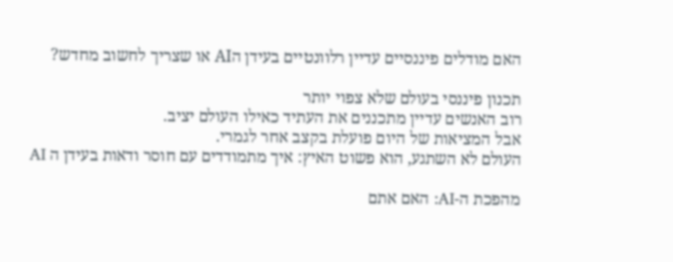האם מודלים פיננסיים עדיין רלוונטיים בעידן הAI או שצריך לחשוב מחדש?

תכנון פיננסי בעולם שלא צפוי יותר
רוב האנשים עדיין מתכננים את העתיד כאילו העולם יציב.
אבל המציאות של היום פועלת בקצב אחר לגמרי.
העולם לא השתגע, הוא פשוט האיץ: איך מתמודדים עם חוסר ודאות בעידן ה AI

מהפכת ה-AI: האם אתם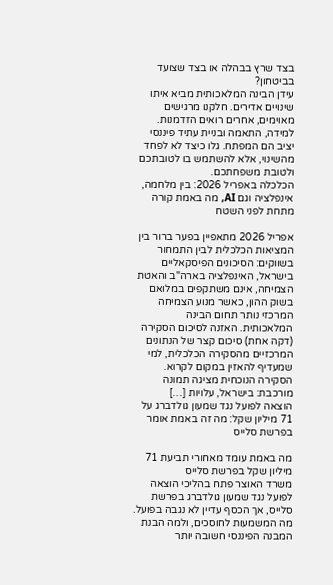בצד שרץ בבהלה או בצד שצועד בביטחון?
עידן הבינה המלאכותית מביא איתו שינויים אדירים. חלקנו מרגישים מאוימים, אחרים רואים הזדמנות. למידה, התאמה ובניית עתיד פיננסי יציב הם המפתח. גלו כיצד לא לפחד מהשינוי, אלא להשתמש בו לטובתכם ולטובת משפחתכם.
הכלכלה באפריל 2026: בין מלחמה, אינפלציה וגם AI, מה באמת קורה מתחת לפני השטח

אפריל 2026 מתאפיין בפער ברור בין המציאות הכלכלית לבין התמחור בשווקים: הסיכונים הפיסקאליים בישראל, האינפלציה בארה"ב והאטת הצמיחה, אינם משתקפים במלואם בשוק ההון, כאשר מנוע הצמיחה המרכזי נותר תחום הבינה המלאכותית. האזנה לסיכום הסקירה (דקה אחת) סיכום קצר של הנתונים המרכזיים מהסקירה הכלכלית, למי שמעדיף להאזין במקום לקרוא. הסקירה הנוכחית מציגה תמונה מורכבת: בישראל, עלויות […]
הוצאה לפועל נגד שמעון גולדברג על 71 מיליון שקל: מה זה באמת אומר בפרשת סלייס

מה באמת עומד מאחורי תביעת 71 מיליון שקל בפרשת סלייס
משרד האוצר פתח בהליכי הוצאה לפועל נגד שמעון גולדברג בפרשת סלייס, אך הכסף עדיין לא נגבה בפועל. מה המשמעות לחוסכים, ולמה הבנת המבנה הפיננסי חשובה יותר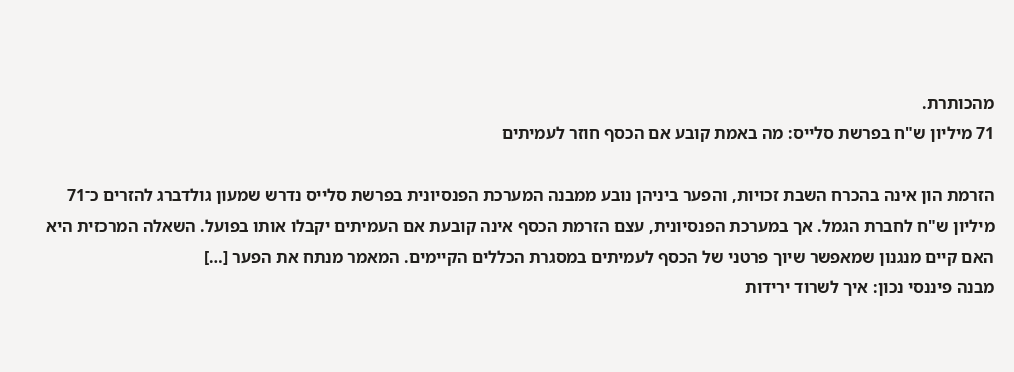מהכותרת.
71 מיליון ש"ח בפרשת סלייס: מה באמת קובע אם הכסף חוזר לעמיתים

הזרמת הון אינה בהכרח השבת זכויות, והפער ביניהן נובע ממבנה המערכת הפנסיונית בפרשת סלייס נדרש שמעון גולדברג להזרים כ־71 מיליון ש"ח לחברת הגמל. אך במערכת הפנסיונית, עצם הזרמת הכסף אינה קובעת אם העמיתים יקבלו אותו בפועל. השאלה המרכזית היא האם קיים מנגנון שמאפשר שיוך פרטני של הכסף לעמיתים במסגרת הכללים הקיימים. המאמר מנתח את הפער […]
מבנה פיננסי נכון: איך לשרוד ירידות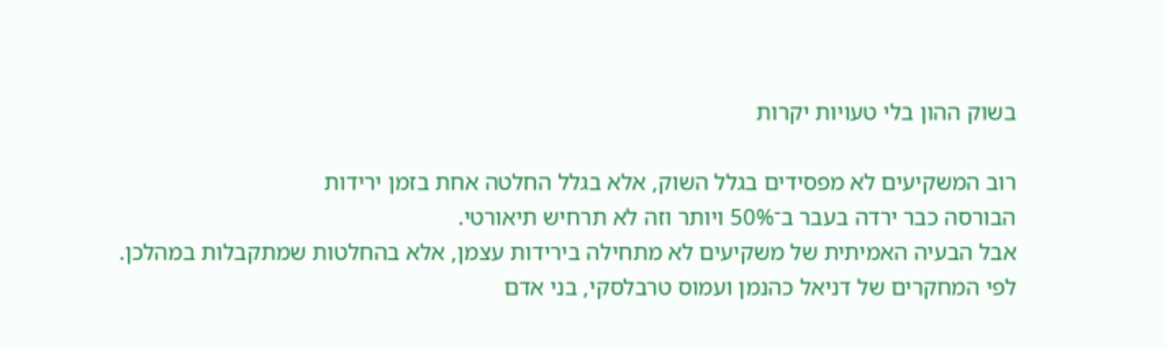בשוק ההון בלי טעויות יקרות

רוב המשקיעים לא מפסידים בגלל השוק, אלא בגלל החלטה אחת בזמן ירידות
הבורסה כבר ירדה בעבר ב־50% ויותר וזה לא תרחיש תיאורטי.
אבל הבעיה האמיתית של משקיעים לא מתחילה בירידות עצמן, אלא בהחלטות שמתקבלות במהלכן.
לפי המחקרים של דניאל כהנמן ועמוס טרבלסקי, בני אדם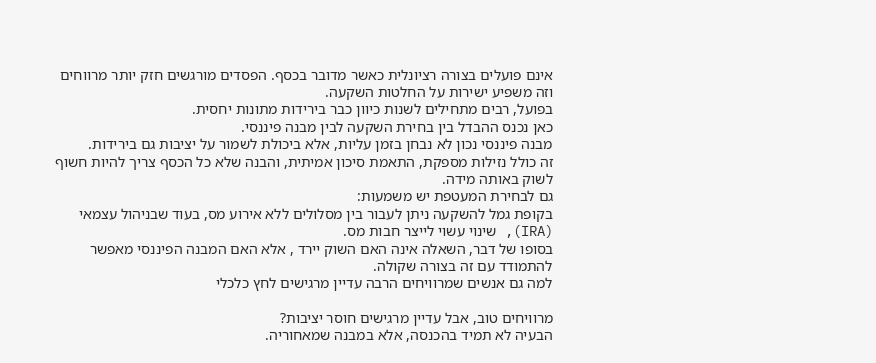אינם פועלים בצורה רציונלית כאשר מדובר בכסף. הפסדים מורגשים חזק יותר מרווחים וזה משפיע ישירות על החלטות השקעה.
בפועל, רבים מתחילים לשנות כיוון כבר בירידות מתונות יחסית.
כאן נכנס ההבדל בין בחירת השקעה לבין מבנה פיננסי.
מבנה פיננסי נכון לא נבחן בזמן עליות, אלא ביכולת לשמור על יציבות גם בירידות.
זה כולל נזילות מספקת, התאמת סיכון אמיתית, והבנה שלא כל הכסף צריך להיות חשוף לשוק באותה מידה.
גם לבחירת המעטפת יש משמעות:
בקופת גמל להשקעה ניתן לעבור בין מסלולים ללא אירוע מס, בעוד שבניהול עצמאי (IRA), שינוי עשוי לייצר חבות מס.
בסופו של דבר, השאלה אינה האם השוק יירד , אלא האם המבנה הפיננסי מאפשר להתמודד עם זה בצורה שקולה.
למה גם אנשים שמרוויחים הרבה עדיין מרגישים לחץ כלכלי

מרוויחים טוב, אבל עדיין מרגישים חוסר יציבות?
הבעיה לא תמיד בהכנסה, אלא במבנה שמאחוריה.